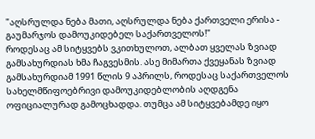"აღსრულდა ნება მათი, აღსრულდა ნება ქართველი ერისა - გაუმარჯოს დამოუკიდებელ საქართველოს!"
როდესაც ამ სიტყვებს ვკითხულოთ, ალბათ ყველას ზვიად გამსახურდიას ხმა ჩაგვესმის. ასე მიმართა ქვეყანას ზვიად გამსახურდიამ 1991 წლის 9 აპრილს, როდესაც საქართველოს სახელმწიფოებრივი დამოუკიდებლობის აღდგენა ოფიციალურად გამოცხადდა. თუმცა ამ სიტყვებამდე იყო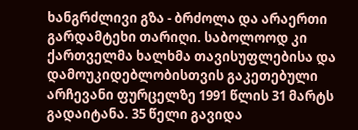ხანგრძლივი გზა - ბრძოლა და არაერთი გარდამტეხი თარიღი. საბოლოოდ კი ქართველმა ხალხმა თავისუფლებისა და დამოუკიდებლობისთვის გაკეთებული არჩევანი ფურცელზე 1991 წლის 31 მარტს გადაიტანა. 35 წელი გავიდა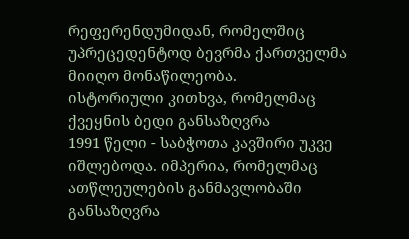რეფერენდუმიდან, რომელშიც უპრეცედენტოდ ბევრმა ქართველმა მიიღო მონაწილეობა.
ისტორიული კითხვა, რომელმაც ქვეყნის ბედი განსაზღვრა
1991 წელი - საბჭოთა კავშირი უკვე იშლებოდა. იმპერია, რომელმაც ათწლეულების განმავლობაში განსაზღვრა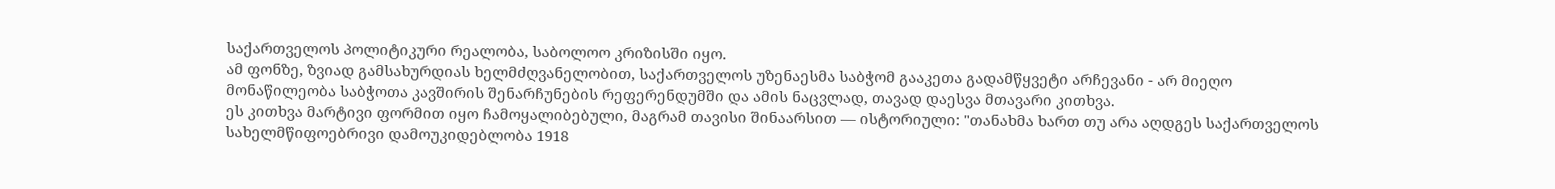საქართველოს პოლიტიკური რეალობა, საბოლოო კრიზისში იყო.
ამ ფონზე, ზვიად გამსახურდიას ხელმძღვანელობით, საქართველოს უზენაესმა საბჭომ გააკეთა გადამწყვეტი არჩევანი - არ მიეღო მონაწილეობა საბჭოთა კავშირის შენარჩუნების რეფერენდუმში და ამის ნაცვლად, თავად დაესვა მთავარი კითხვა.
ეს კითხვა მარტივი ფორმით იყო ჩამოყალიბებული, მაგრამ თავისი შინაარსით — ისტორიული: "თანახმა ხართ თუ არა აღდგეს საქართველოს სახელმწიფოებრივი დამოუკიდებლობა 1918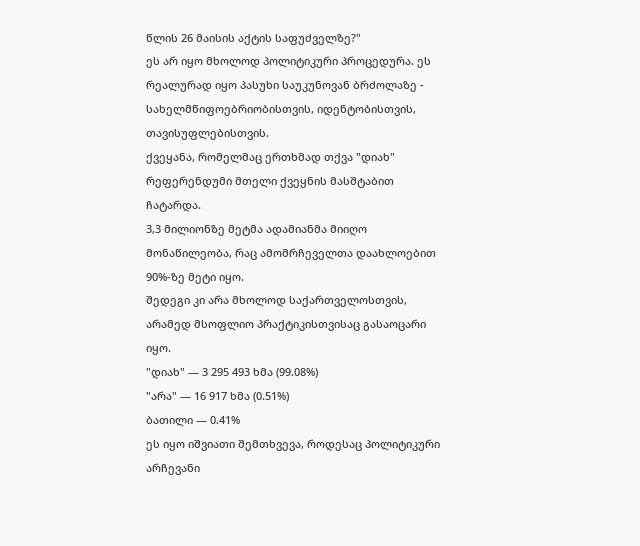წლის 26 მაისის აქტის საფუძველზე?"
ეს არ იყო მხოლოდ პოლიტიკური პროცედურა. ეს რეალურად იყო პასუხი საუკუნოვან ბრძოლაზე - სახელმწიფოებრიობისთვის, იდენტობისთვის, თავისუფლებისთვის.
ქვეყანა, რომელმაც ერთხმად თქვა "დიახ"
რეფერენდუმი მთელი ქვეყნის მასშტაბით ჩატარდა.
3,3 მილიონზე მეტმა ადამიანმა მიიღო მონაწილეობა, რაც ამომრჩეველთა დაახლოებით 90%-ზე მეტი იყო.
შედეგი კი არა მხოლოდ საქართველოსთვის, არამედ მსოფლიო პრაქტიკისთვისაც გასაოცარი იყო.
"დიახ" — 3 295 493 ხმა (99.08%)
"არა" — 16 917 ხმა (0.51%)
ბათილი — 0.41%
ეს იყო იშვიათი შემთხვევა, როდესაც პოლიტიკური არჩევანი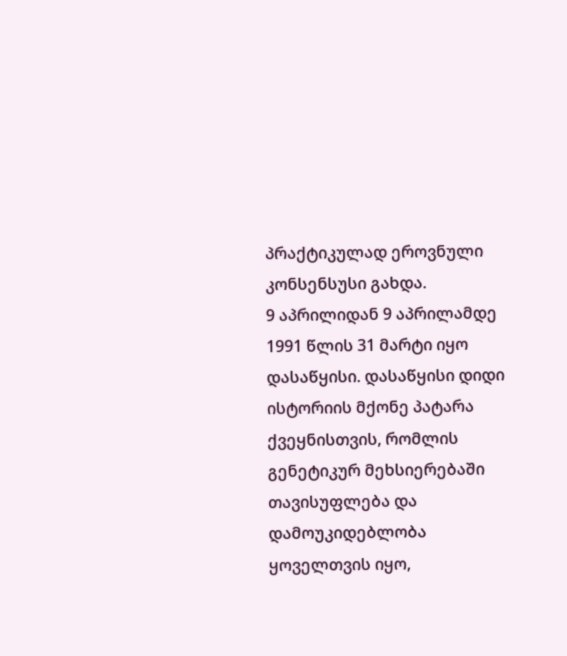პრაქტიკულად ეროვნული კონსენსუსი გახდა.
9 აპრილიდან 9 აპრილამდე
1991 წლის 31 მარტი იყო დასაწყისი. დასაწყისი დიდი ისტორიის მქონე პატარა ქვეყნისთვის, რომლის გენეტიკურ მეხსიერებაში თავისუფლება და დამოუკიდებლობა ყოველთვის იყო,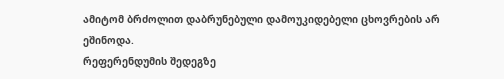ამიტომ ბრძოლით დაბრუნებული დამოუკიდებელი ცხოვრების არ ეშინოდა.
რეფერენდუმის შედეგზე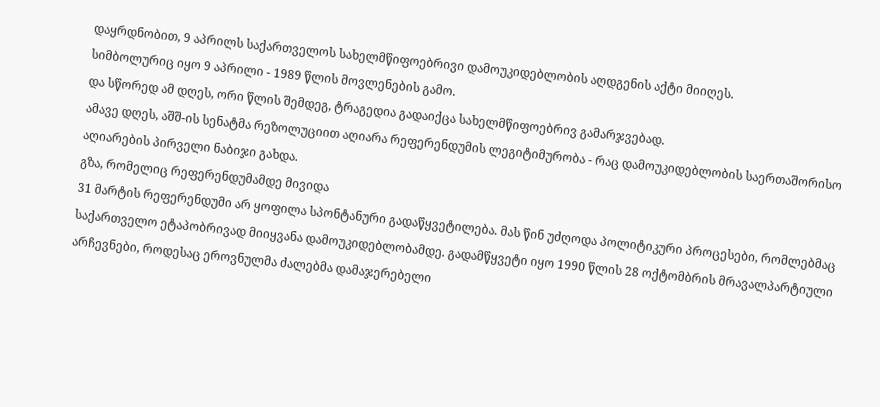დაყრდნობით, 9 აპრილს საქართველოს სახელმწიფოებრივი დამოუკიდებლობის აღდგენის აქტი მიიღეს.
სიმბოლურიც იყო 9 აპრილი - 1989 წლის მოვლენების გამო.
და სწორედ ამ დღეს, ორი წლის შემდეგ, ტრაგედია გადაიქცა სახელმწიფოებრივ გამარჯვებად.
ამავე დღეს, აშშ-ის სენატმა რეზოლუციით აღიარა რეფერენდუმის ლეგიტიმურობა - რაც დამოუკიდებლობის საერთაშორისო აღიარების პირველი ნაბიჯი გახდა.
გზა, რომელიც რეფერენდუმამდე მივიდა
31 მარტის რეფერენდუმი არ ყოფილა სპონტანური გადაწყვეტილება. მას წინ უძღოდა პოლიტიკური პროცესები, რომლებმაც საქართველო ეტაპობრივად მიიყვანა დამოუკიდებლობამდე. გადამწყვეტი იყო 1990 წლის 28 ოქტომბრის მრავალპარტიული არჩევნები, როდესაც ეროვნულმა ძალებმა დამაჯერებელი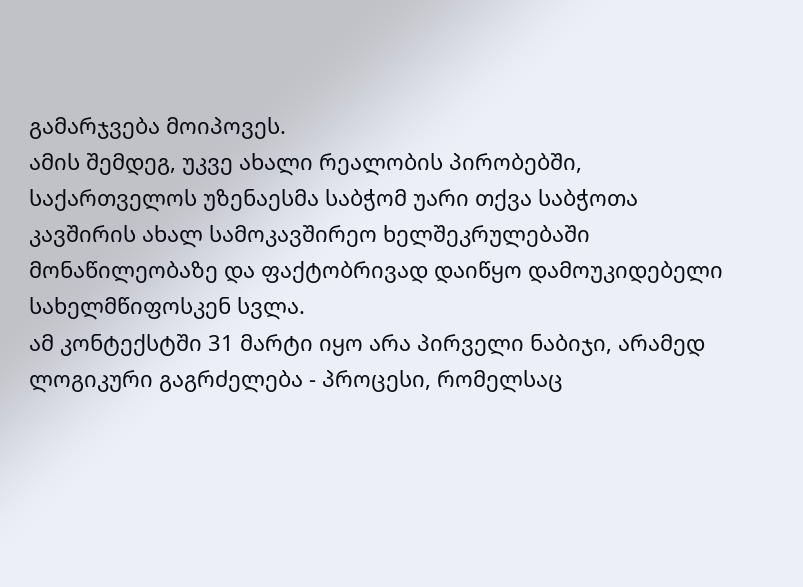გამარჯვება მოიპოვეს.
ამის შემდეგ, უკვე ახალი რეალობის პირობებში, საქართველოს უზენაესმა საბჭომ უარი თქვა საბჭოთა კავშირის ახალ სამოკავშირეო ხელშეკრულებაში მონაწილეობაზე და ფაქტობრივად დაიწყო დამოუკიდებელი სახელმწიფოსკენ სვლა.
ამ კონტექსტში 31 მარტი იყო არა პირველი ნაბიჯი, არამედ ლოგიკური გაგრძელება - პროცესი, რომელსაც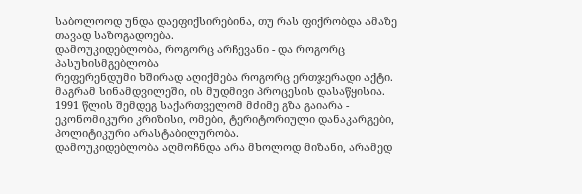საბოლოოდ უნდა დაეფიქსირებინა, თუ რას ფიქრობდა ამაზე თავად საზოგადოება.
დამოუკიდებლობა, როგორც არჩევანი - და როგორც პასუხისმგებლობა
რეფერენდუმი ხშირად აღიქმება როგორც ერთჯერადი აქტი. მაგრამ სინამდვილეში, ის მუდმივი პროცესის დასაწყისია.
1991 წლის შემდეგ საქართველომ მძიმე გზა გაიარა - ეკონომიკური კრიზისი, ომები, ტერიტორიული დანაკარგები, პოლიტიკური არასტაბილურობა.
დამოუკიდებლობა აღმოჩნდა არა მხოლოდ მიზანი, არამედ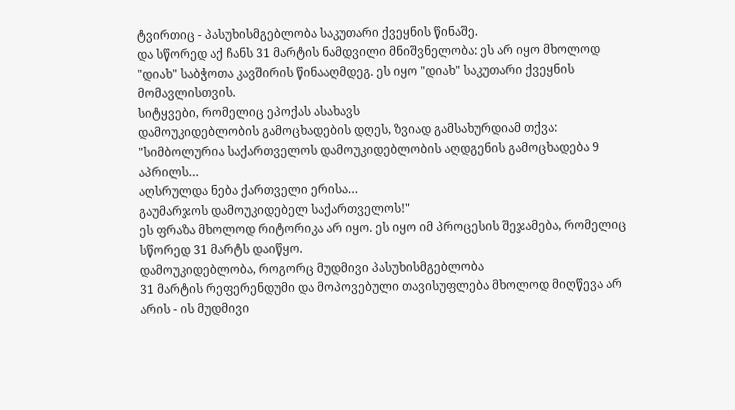ტვირთიც - პასუხისმგებლობა საკუთარი ქვეყნის წინაშე.
და სწორედ აქ ჩანს 31 მარტის ნამდვილი მნიშვნელობა: ეს არ იყო მხოლოდ "დიახ" საბჭოთა კავშირის წინააღმდეგ. ეს იყო "დიახ" საკუთარი ქვეყნის მომავლისთვის.
სიტყვები, რომელიც ეპოქას ასახავს
დამოუკიდებლობის გამოცხადების დღეს, ზვიად გამსახურდიამ თქვა:
"სიმბოლურია საქართველოს დამოუკიდებლობის აღდგენის გამოცხადება 9 აპრილს…
აღსრულდა ნება ქართველი ერისა…
გაუმარჯოს დამოუკიდებელ საქართველოს!"
ეს ფრაზა მხოლოდ რიტორიკა არ იყო. ეს იყო იმ პროცესის შეჯამება, რომელიც სწორედ 31 მარტს დაიწყო.
დამოუკიდებლობა, როგორც მუდმივი პასუხისმგებლობა
31 მარტის რეფერენდუმი და მოპოვებული თავისუფლება მხოლოდ მიღწევა არ არის - ის მუდმივი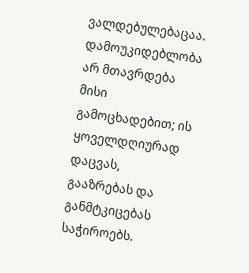ვალდებულებაცაა. დამოუკიდებლობა არ მთავრდება მისი გამოცხადებით; ის ყოველდღიურად დაცვას, გააზრებას და განმტკიცებას საჭიროებს.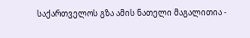საქართველოს გზა ამის ნათელი მაგალითია -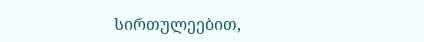სირთულეებით,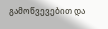გამოწვევებით და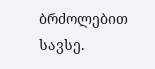ბრძოლებით სავსე.